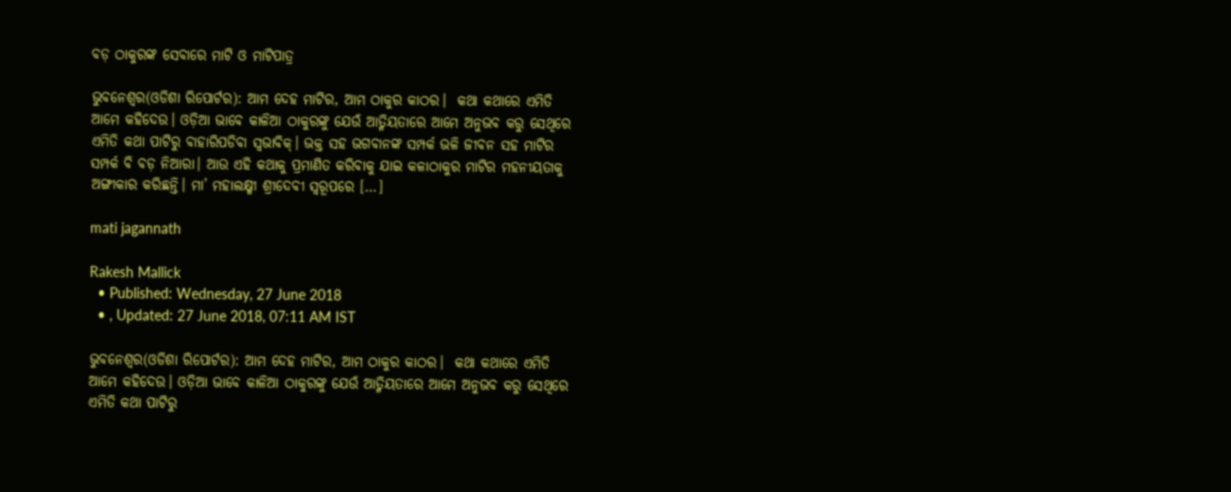ବଡ଼ ଠାକୁରଙ୍କ ସେବାରେ ମାଟି ଓ ମାଟିପାତ୍ର

ଭୁବନେଶ୍ୱର(ଓଡିଶା ରିପୋର୍ଟର): ଆମ ଦେହ ମାଟିର, ଆମ ଠାକୁର କାଠର।  କଥା କଥାରେ ଏମିତି ଆମେ କହିଦେଉ। ଓଡ଼ିଆ ଭାବେ କାଳିଆ ଠାକୁରଙ୍କୁ ଯେଉଁ ଆତ୍ମିୟତାରେ ଆମେ ଅନୁଭବ କରୁ ସେଥିରେ ଏମିତି କଥା ପାଟିରୁ ବାହାରିପଡିବା ସ୍ୱଭାବିକ୍‌। ଭକ୍ତ ସହ ଭଗବାନଙ୍କ ସମ୍ପର୍କ ଭଳି ଜୀବନ ସହ ମାଟିର ସମ୍ପର୍କ ବି ବଡ଼ ନିଆରା। ଆଉ ଏହି କଥାକୁ ପ୍ରମାଣିତ କରିବାକୁ ଯାଇ କଳାଠାକୁର ମାଟିର ମହନୀୟତାକୁ ଅଙ୍ଗୀକାର କରିଛନ୍ତି। ମା’ ମହାଲକ୍ଷ୍ମୀ ଶ୍ରୀଦେବୀ ସ୍ୱରୂପରେ […]

mati jagannath

Rakesh Mallick
  • Published: Wednesday, 27 June 2018
  • , Updated: 27 June 2018, 07:11 AM IST

ଭୁବନେଶ୍ୱର(ଓଡିଶା ରିପୋର୍ଟର): ଆମ ଦେହ ମାଟିର, ଆମ ଠାକୁର କାଠର।  କଥା କଥାରେ ଏମିତି ଆମେ କହିଦେଉ। ଓଡ଼ିଆ ଭାବେ କାଳିଆ ଠାକୁରଙ୍କୁ ଯେଉଁ ଆତ୍ମିୟତାରେ ଆମେ ଅନୁଭବ କରୁ ସେଥିରେ ଏମିତି କଥା ପାଟିରୁ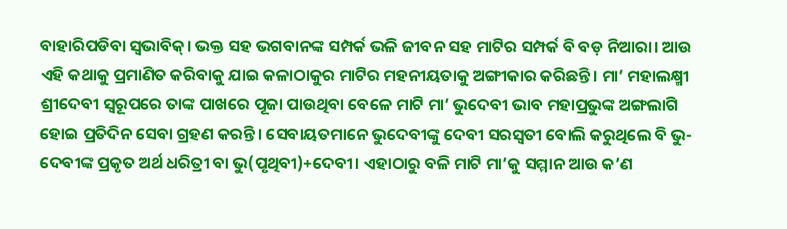ବାହାରିପଡିବା ସ୍ୱଭାବିକ୍‌। ଭକ୍ତ ସହ ଭଗବାନଙ୍କ ସମ୍ପର୍କ ଭଳି ଜୀବନ ସହ ମାଟିର ସମ୍ପର୍କ ବି ବଡ଼ ନିଆରା। ଆଉ ଏହି କଥାକୁ ପ୍ରମାଣିତ କରିବାକୁ ଯାଇ କଳାଠାକୁର ମାଟିର ମହନୀୟତାକୁ ଅଙ୍ଗୀକାର କରିଛନ୍ତି। ମା’ ମହାଲକ୍ଷ୍ମୀ ଶ୍ରୀଦେବୀ ସ୍ୱରୂପରେ ତାଙ୍କ ପାଖରେ ପୂଜା ପାଉଥିବା ବେଳେ ମାଟି ମା’ ଭୁଦେବୀ ଭାବ ମହାପ୍ରଭୁଙ୍କ ଅଙ୍ଗଲାଗି ହୋଇ ପ୍ରତିଦିନ ସେବା ଗ୍ରହଣ କରନ୍ତି। ସେବାୟତମାନେ ଭୁଦେବୀଙ୍କୁ ଦେବୀ ସରସ୍ୱତୀ ବୋଲି କରୁଥିଲେ ବି ଭୁ-ଦେବୀଙ୍କ ପ୍ରକୃତ ଅର୍ଥ ଧରିତ୍ରୀ ବା ଭୁ(ପୃଥିବୀ)+ଦେବୀ। ଏହାଠାରୁ ବଳି ମାଟି ମା’କୁ ସମ୍ମାନ ଆଉ କ’ଣ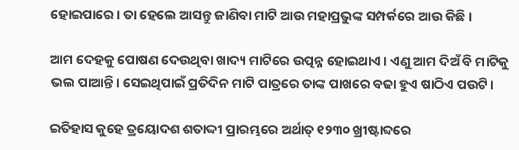ହୋଇପାରେ। ତା ହେଲେ ଆସନ୍ତୁ ଜାଣିବା ମାଟି ଆଉ ମହାପ୍ରଭୁଙ୍କ ସମ୍ପର୍କରେ ଆଉ କିଛି।

ଆମ ଦେହକୁ ପୋଷଣ ଦେଉଥିବା ଖାଦ୍ୟ ମାଟିରେ ଉତ୍ପନ୍ନ ହୋଇଥାଏ। ଏଣୁ ଆମ ଦିଅଁ ବି ମାଟିକୁ ଭଲ ପାଆନ୍ତି। ସେଇଥିପାଇଁ ପ୍ରତିଦିନ ମାଟି ପାତ୍ରରେ ତାଙ୍କ ପାଖରେ ବଢା ହୁଏ ଷାଠିଏ ପଉଟି।

ଇତିହାସ କୁହେ ତ୍ରୟୋଦଶ ଶତାଦ୍ଦୀ ପ୍ରାରମ୍ଭରେ ଅର୍ଥାତ୍‌ ୧୨୩୦ ଖ୍ରୀଷ୍ଟାବ୍ଦରେ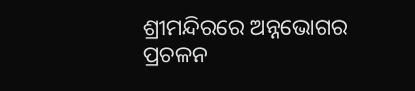ଶ୍ରୀମନ୍ଦିରରେ ଅନ୍ନଭୋଗର ପ୍ରଚଳନ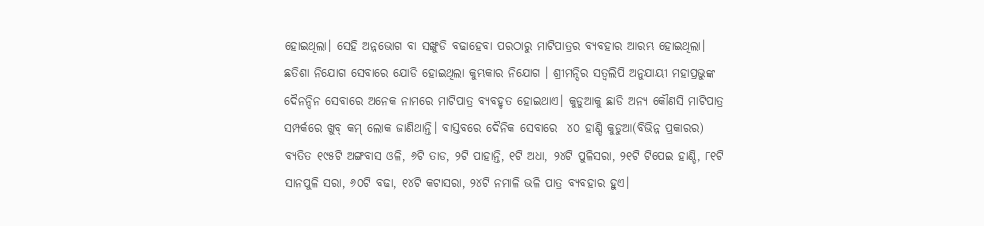ହୋଇଥିଲା। ସେହି ଅନ୍ନଭୋଗ ବା ସଙ୍ଖୁଡି ବଢାହେବା ପରଠାରୁ ମାଟିପାତ୍ରର ବ୍ୟବହାର ଆରମ୍ଭ ହୋଇଥିଲା। ଛତିଶା ନିଯୋଗ ସେବାରେ ଯୋଡି ହୋଇଥିଲା କୁମ୍ଭକାର ନିଯୋଗ । ଶ୍ରୀମନ୍ଦିର ସତ୍ୱଲିପି ଅନୁଯାୟୀ ମହାପ୍ରଭୁଙ୍କ ଦୈନନ୍ଦିନ ସେବାରେ ଅନେକ ନାମରେ ମାଟିପାତ୍ର ବ୍ୟବହୃତ ହୋଇଥାଏ। କୁଡୁଆକୁ ଛାଡି ଅନ୍ୟ କୌଣସି ମାଟିପାତ୍ର ସମ୍ପର୍କରେ ଖୁବ୍ କମ୍‌ ଲୋକ ଜାଣିଥାନ୍ତି। ବାସ୍ତବରେ ଦୈନିକ ସେବାରେ  ୪୦ ହାଣ୍ଡି କୁଡୁଆ(ବିଭିନ୍ନ ପ୍ରକାରର) ବ୍ୟତିତ ୧୯୫ଟି ଅଙ୍ଗବାସ ଓଳି, ୬ଟି ତାଡ, ୨ଟି ପାହାନ୍ତି, ୧ଟି ଅଧା, ୨୪ଟି ପୁଳିସରା, ୨୧ଟି ଟିପେଇ ହାଣ୍ଡି, ୮୧ଟି ସାନପୁଳି ସରା, ୬୦ଟି ବଢା, ୧୪ଟି କଟାସରା, ୨୪ଟି ନମାଳି ଭଳି ପାତ୍ର ବ୍ୟବହାର ହୁଏ।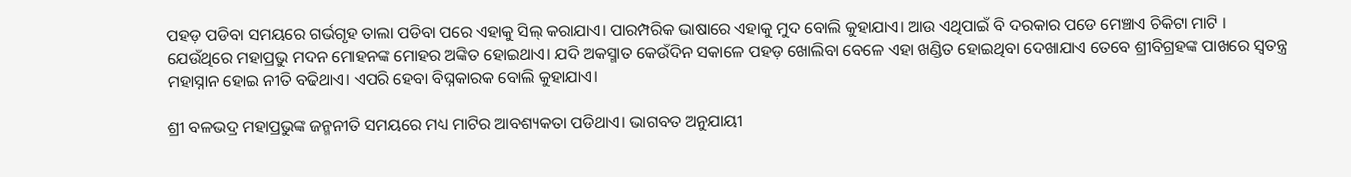ପହଡ଼ ପଡିବା ସମୟରେ ଗର୍ଭଗୃହ ତାଲା ପଡିବା ପରେ ଏହାକୁ ସିଲ୍‌ କରାଯାଏ। ପାରମ୍ପରିକ ଭାଷାରେ ଏହାକୁ ମୁଦ ବୋଲି କୁହାଯାଏ। ଆଉ ଏଥିପାଇଁ ବି ଦରକାର ପଡେ ମେଞ୍ଚାଏ ଚିକିଟା ମାଟି । ଯେଉଁଥିରେ ମହାପ୍ରଭୁ ମଦନ ମୋହନଙ୍କ ମୋହର ଅଙ୍କିତ ହୋଇଥାଏ। ଯଦି ଅକସ୍ମାତ କେଉଁଦିନ ସକାଳେ ପହଡ଼ ଖୋଲିବା ବେଳେ ଏହା ଖଣ୍ଡିତ ହୋଇଥିବା ଦେଖାଯାଏ ତେବେ ଶ୍ରୀବିଗ୍ରହଙ୍କ ପାଖରେ ସ୍ୱତନ୍ତ୍ର ମହାସ୍ନାନ ହୋଇ ନୀତି ବଢିଥାଏ। ଏପରି ହେବା ବିଘ୍ନକାରକ ବୋଲି କୁହାଯାଏ।

ଶ୍ରୀ ବଳଭଦ୍ର ମହାପ୍ରଭୁଙ୍କ ଜନ୍ମନୀତି ସମୟରେ ମଧ୍ୟ ମାଟିର ଆବଶ୍ୟକତା ପଡିଥାଏ। ଭାଗବତ ଅନୁଯାୟୀ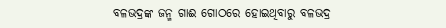ବଳଭଦ୍ରଙ୍କ ଜନ୍ମ ଗାଈ ଗୋଠରେ ହୋଇଥିବାରୁ ବଳଭଦ୍ର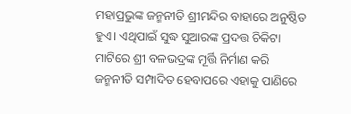ମହାପ୍ରଭୁଙ୍କ ଜନ୍ମନୀତି ଶ୍ରୀମନ୍ଦିର ବାହାରେ ଅନୁଷ୍ଠିତ ହୁଏ। ଏଥିପାଇଁ ସୁଦ୍ଧ ସୁଆରଙ୍କ ପ୍ରଦତ୍ତ ଚିକିଟା ମାଟିରେ ଶ୍ରୀ ବଳଭଦ୍ରଙ୍କ ମୂର୍ତ୍ତି ନିର୍ମାଣ କରି ଜନ୍ମନୀତି ସମ୍ପାଦିତ ହେବାପରେ ଏହାକୁ ପାଣିରେ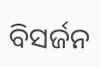ବିସର୍ଜନ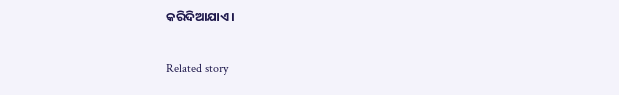କରିଦିଆଯାଏ।

Related story